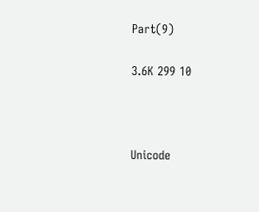Part(9)

3.6K 299 10



Unicode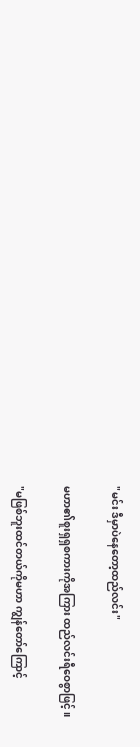"မင်း ဒီမှာပဲနေတော့ထည်လင်း"

မဟာ၏စူးရှရှစကားကိုအကြား ထည်လင်းရီဝေစွာဖြင့်။

"မဖြစ်ဘူးထင်တယ်ကိုမဟာ ကျွန်တော်ကြောင့်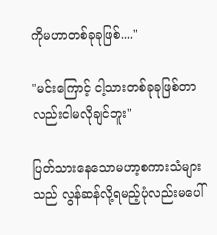ကိုမဟာတစ်ခုခုဖြစ်...."

"မင်းကြောင့် ငါ့သားတစ်ခုခုဖြစ်တာလည်းငါမလိုချင်ဘူး"

ပြတ်သားနေသောမဟာ့စကားသံများသည် လွန်ဆန်လို့ရမည့်ပုံလည်းမပေါ်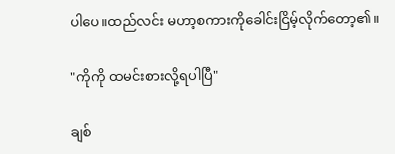ပါပေ။ထည်လင်း မဟာ့စကားကိုခေါင်းငြိမ့်လိုက်တော့၏။

"ကိုကို ထမင်းစားလို့ရပါပြီ"

ချစ်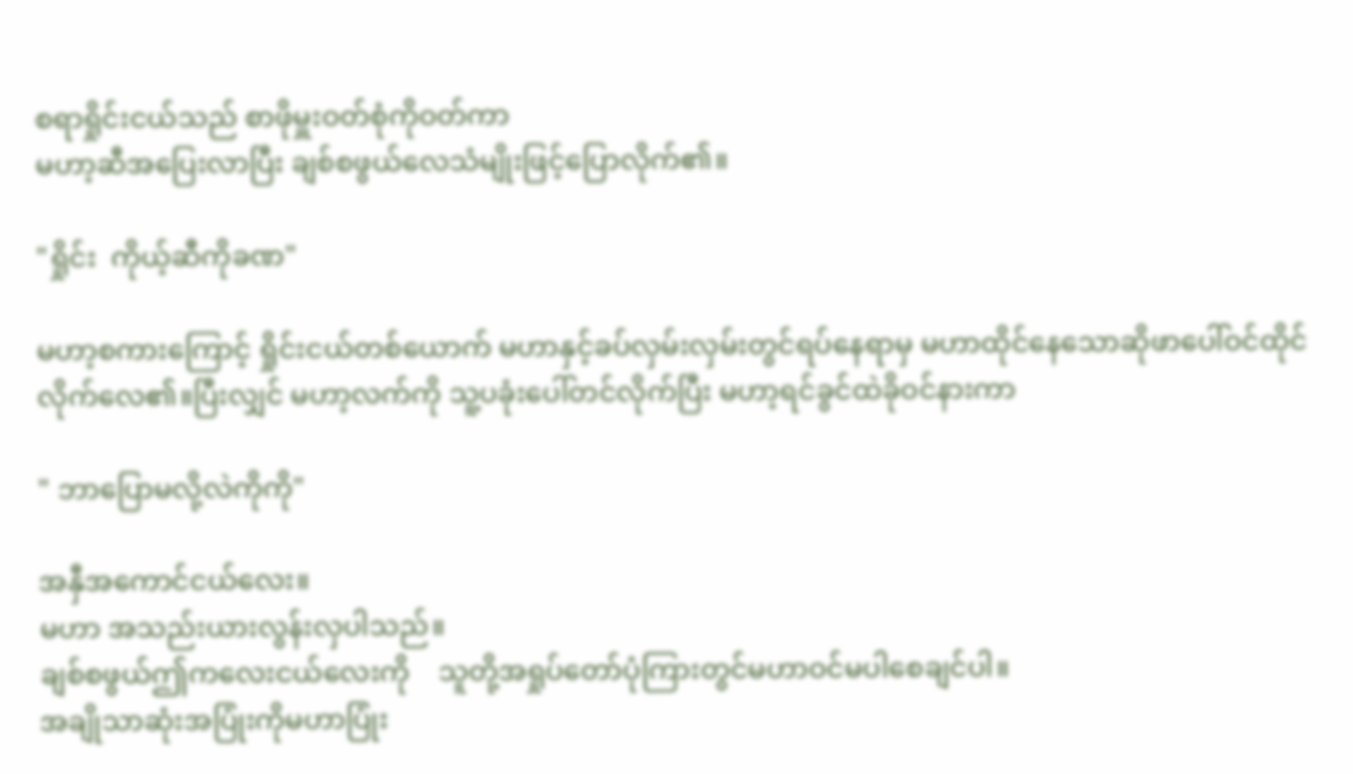စရာရှိုင်းငယ်သည် စာဖိုမှူးဝတ်စုံကိုဝတ်ကာ
မဟာ့ဆီအပြေးလာပြီး ချစ်စဖွယ်လေသံမျိုးဖြင့်ပြောလိုက်၏။

"ရှိုင်း  ကိုယ့်ဆီကိုခဏ"

မဟာ့စကားကြောင့် ရှိုင်းငယ်တစ်ယောက် မဟာနှင့်ခပ်လှမ်းလှမ်းတွင်ရပ်နေရာမှ မဟာထိုင်နေသောဆိုဖာပေါ်ဝင်ထိုင်လိုက်လေ၏။ပြီးလျှင် မဟာ့လက်ကို သူ့ပခုံးပေါ်တင်လိုက်ပြီး မဟာ့ရင်ခွင်ထဲခိုဝင်နားကာ

" ဘာပြောမလို့လဲကိုကို"

အနှီအကောင်ငယ်လေး။
မဟာ အသည်းယားလွန်းလှပါသည်။
ချစ်စဖွယ်ဤကလေးငယ်လေးကို    သူတို့အရှုပ်တော်ပုံကြားတွင်မဟာဝင်မပါ‌စေချင်ပါ။
အချိုသာဆုံးအပြုံးကိုမဟာပြုံး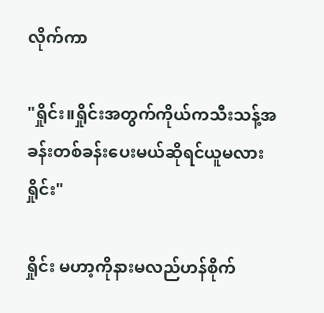လိုက်ကာ

"ရှိုင်း။ရှိုင်းအတွက်ကိုယ်ကသီးသန့်အခန်းတစ်ခန်းပေးမယ်ဆိုရင်ယူမလားရှိုင်း"

ရှိုင်း မဟာ့ကိုနားမလည်ဟန်စိုက်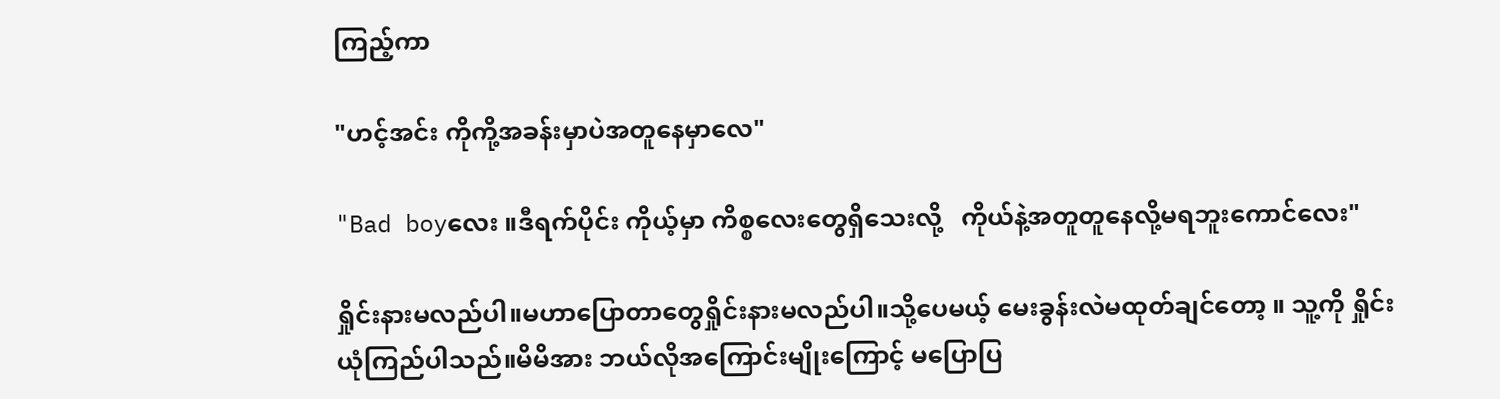ကြည့်ကာ

"ဟင့်အင်း ကိုကို့အခန်းမှာပဲအတူနေမှာလေ"

"Bad boyလေး ။ဒီရက်ပိုင်း ကိုယ့်မှာ ကိစ္စလေးတွေရှိသေးလို့   ကိုယ်နဲ့အတူတူနေလို့မရဘူးကောင်လေး"

ရှိုင်းနားမလည်ပါ။မဟာပြောတာတွေရှိုင်းနားမလည်ပါ။သို့ပေမယ့် မေးခွန်းလဲမထုတ်ချင်တော့ ။ သူ့ကို ရှိုင်းယုံကြည်ပါသည်။မိမိအား ဘယ်လိုအကြောင်းမျိုးကြောင့် မပြောပြ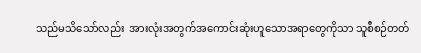သည်မသိသော်လည်း  အားလုံးအတွက်အကောင်းဆုံးဟူသောအရာတွေကိုသာ သူစီစဉ်တတ်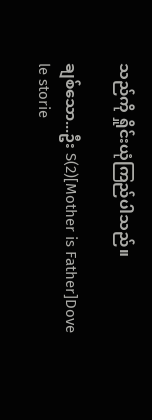သည်ကို ရှိုင်းယုံကြည်ပါသည်။

ချစ်သော...ဦး S(2)[Mother is Father]Dove le storie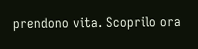prendono vita. Scoprilo ora